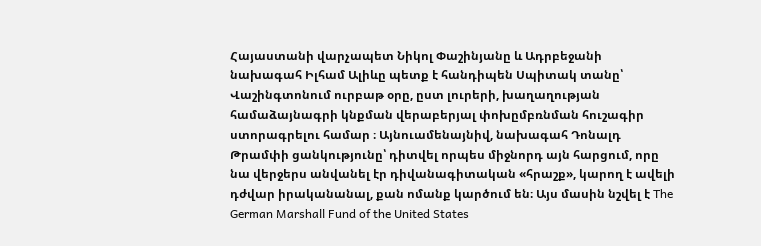Հայաստանի վարչապետ Նիկոլ Փաշինյանը և Ադրբեջանի նախագահ Իլհամ Ալիևը պետք է հանդիպեն Սպիտակ տանը՝ Վաշինգտոնում ուրբաթ օրը, ըստ լուրերի, խաղաղության համաձայնագրի կնքման վերաբերյալ փոխըմբռնման հուշագիր ստորագրելու համար ։ Այնուամենայնիվ, նախագահ Դոնալդ Թրամփի ցանկությունը՝ դիտվել որպես միջնորդ այն հարցում, որը նա վերջերս անվանել էր դիվանագիտական «հրաշք», կարող է ավելի դժվար իրականանալ, քան ոմանք կարծում են։ Այս մասին նշվել է The German Marshall Fund of the United States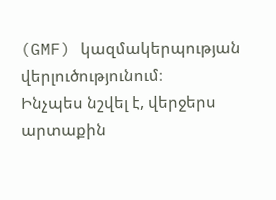(GMF) կազմակերպության վերլուծությունում։
Ինչպես նշվել է, վերջերս արտաքին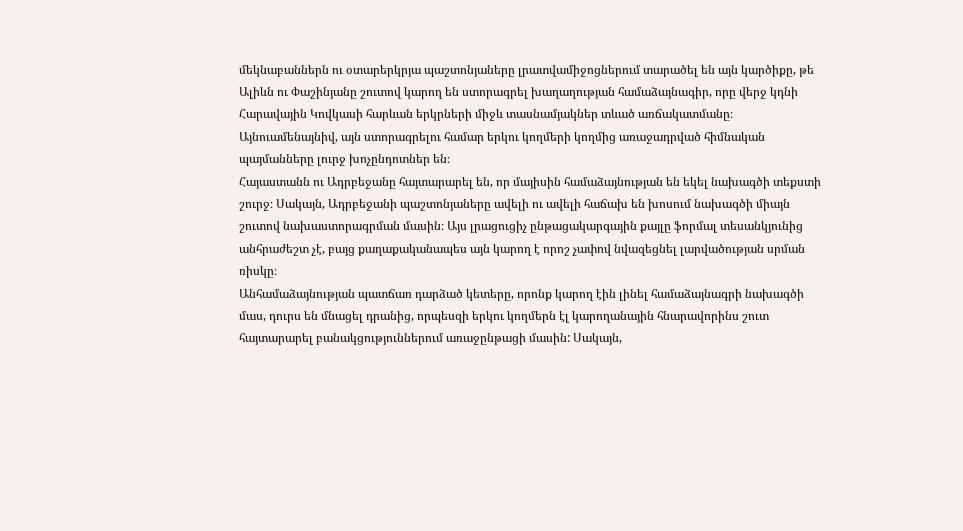մեկնաբաններն ու օտարերկրյա պաշտոնյաները լրատվամիջոցներում տարածել են այն կարծիքը, թե Ալիևն ու Փաշինյանը շուտով կարող են ստորագրել խաղաղության համաձայնագիր, որը վերջ կդնի Հարավային Կովկասի հարևան երկրների միջև տասնամյակներ տևած առճակատմանը։ Այնուամենայնիվ, այն ստորագրելու համար երկու կողմերի կողմից առաջադրված հիմնական պայմանները լուրջ խոչընդոտներ են։
Հայաստանն ու Ադրբեջանը հայտարարել են, որ մայիսին համաձայնության են եկել նախագծի տեքստի շուրջ։ Սակայն, Ադրբեջանի պաշտոնյաները ավելի ու ավելի հաճախ են խոսում նախագծի միայն շուտով նախաստորագրման մասին։ Այս լրացուցիչ ընթացակարգային քայլը ֆորմալ տեսանկյունից անհրաժեշտ չէ, բայց քաղաքականապես այն կարող է որոշ չափով նվազեցնել լարվածության սրման ռիսկը։
Անհամաձայնության պատճառ դարձած կետերը, որոնք կարող էին լինել համաձայնագրի նախագծի մաս, դուրս են մնացել դրանից, որպեսզի երկու կողմերն էլ կարողանային հնարավորինս շուտ հայտարարել բանակցություններում առաջընթացի մասին: Սակայն,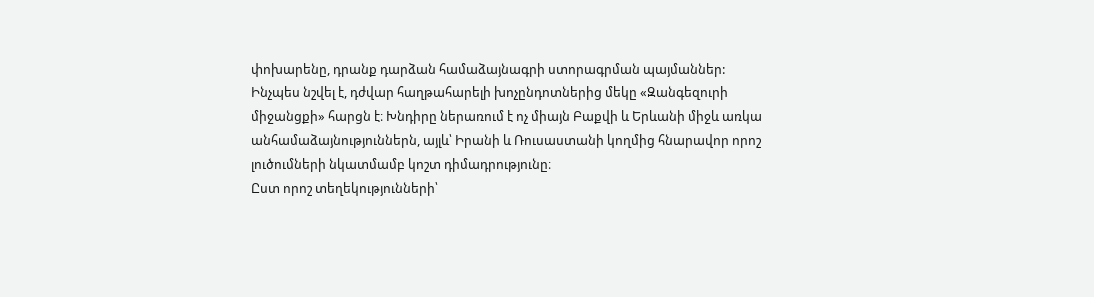փոխարենը, դրանք դարձան համաձայնագրի ստորագրման պայմաններ:
Ինչպես նշվել է, դժվար հաղթահարելի խոչընդոտներից մեկը «Զանգեզուրի միջանցքի» հարցն է։ Խնդիրը ներառում է ոչ միայն Բաքվի և Երևանի միջև առկա անհամաձայնություններն, այլև՝ Իրանի և Ռուսաստանի կողմից հնարավոր որոշ լուծումների նկատմամբ կոշտ դիմադրությունը։
Ըստ որոշ տեղեկությունների՝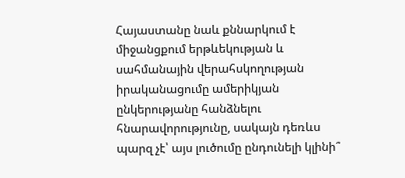Հայաստանը նաև քննարկում է միջանցքում երթևեկության և սահմանային վերահսկողության իրականացումը ամերիկյան ընկերությանը հանձնելու հնարավորությունը, սակայն դեռևս պարզ չէ՝ այս լուծումը ընդունելի կլինի՞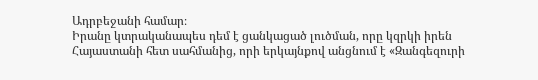Ադրբեջանի համար։
Իրանը կտրականապես դեմ է ցանկացած լուծման, որը կզրկի իրեն Հայաստանի հետ սահմանից, որի երկայնքով անցնում է «Զանգեզուրի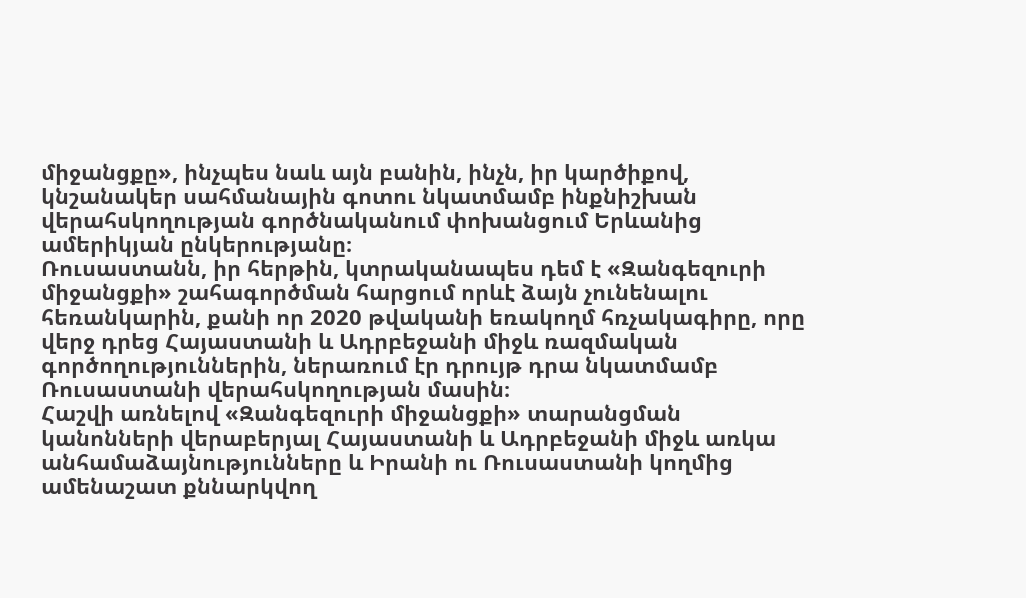միջանցքը», ինչպես նաև այն բանին, ինչն, իր կարծիքով, կնշանակեր սահմանային գոտու նկատմամբ ինքնիշխան վերահսկողության գործնականում փոխանցում Երևանից ամերիկյան ընկերությանը։
Ռուսաստանն, իր հերթին, կտրականապես դեմ է «Զանգեզուրի միջանցքի» շահագործման հարցում որևէ ձայն չունենալու հեռանկարին, քանի որ 2020 թվականի եռակողմ հռչակագիրը, որը վերջ դրեց Հայաստանի և Ադրբեջանի միջև ռազմական գործողություններին, ներառում էր դրույթ դրա նկատմամբ Ռուսաստանի վերահսկողության մասին։
Հաշվի առնելով «Զանգեզուրի միջանցքի» տարանցման կանոնների վերաբերյալ Հայաստանի և Ադրբեջանի միջև առկա անհամաձայնությունները և Իրանի ու Ռուսաստանի կողմից ամենաշատ քննարկվող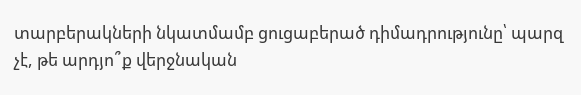տարբերակների նկատմամբ ցուցաբերած դիմադրությունը՝ պարզ չէ, թե արդյո՞ք վերջնական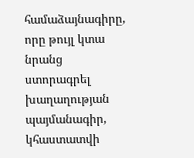համաձայնագիրը, որը թույլ կտա նրանց ստորագրել խաղաղության պայմանագիր, կհաստատվի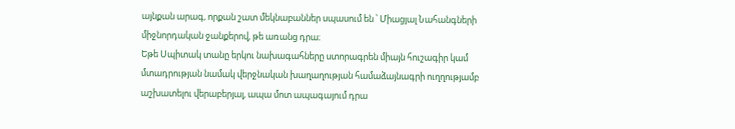այնքան արագ, որքան շատ մեկնաբաններ սպասում են ՝ Միացյալ Նահանգների միջնորդական ջանքերով, թե առանց դրա։
Եթե Սպիտակ տանը երկու նախագահները ստորագրեն միայն հուշագիր կամ մտադրության նամակ վերջնական խաղաղության համաձայնագրի ուղղությամբ աշխատելու վերաբերյալ, ապա մոտ ապագայում դրա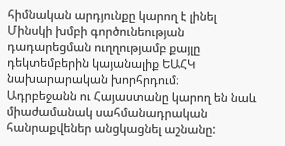հիմնական արդյունքը կարող է լինել Մինսկի խմբի գործունեության դադարեցման ուղղությամբ քայլը դեկտեմբերին կայանալիք ԵԱՀԿ նախարարական խորհրդում։
Ադրբեջանն ու Հայաստանը կարող են նաև միաժամանակ սահմանադրական հանրաքվեներ անցկացնել աշնանը: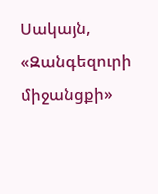Սակայն, «Զանգեզուրի միջանցքի»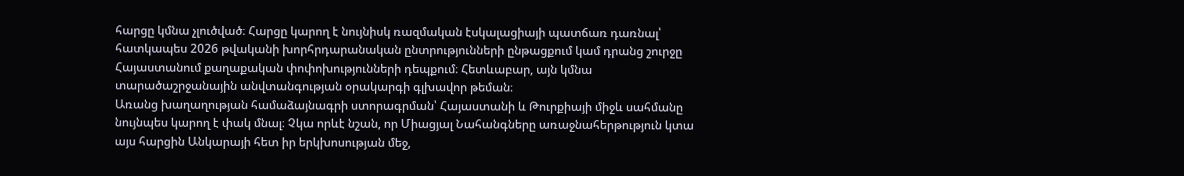հարցը կմնա չլուծված։ Հարցը կարող է նույնիսկ ռազմական էսկալացիայի պատճառ դառնալ՝ հատկապես 2026 թվականի խորհրդարանական ընտրությունների ընթացքում կամ դրանց շուրջը Հայաստանում քաղաքական փոփոխությունների դեպքում։ Հետևաբար, այն կմնա տարածաշրջանային անվտանգության օրակարգի գլխավոր թեման։
Առանց խաղաղության համաձայնագրի ստորագրման՝ Հայաստանի և Թուրքիայի միջև սահմանը նույնպես կարող է փակ մնալ։ Չկա որևէ նշան, որ Միացյալ Նահանգները առաջնահերթություն կտա այս հարցին Անկարայի հետ իր երկխոսության մեջ,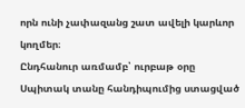որն ունի չափազանց շատ ավելի կարևոր կողմեր։
Ընդհանուր առմամբ՝ ուրբաթ օրը Սպիտակ տանը հանդիպումից ստացված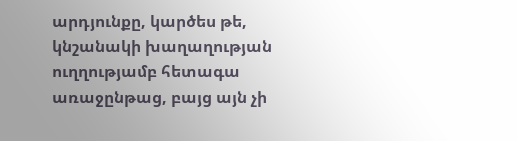արդյունքը, կարծես թե, կնշանակի խաղաղության ուղղությամբ հետագա առաջընթաց, բայց այն չի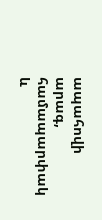ապահովի արագ, համապարփակ և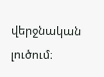վերջնական լուծում։